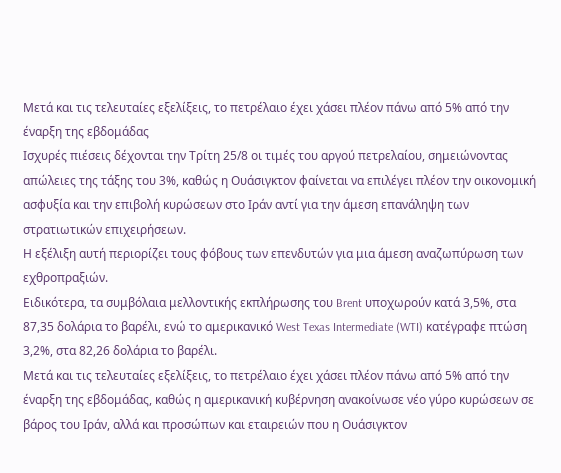Μετά και τις τελευταίες εξελίξεις, το πετρέλαιο έχει χάσει πλέον πάνω από 5% από την έναρξη της εβδομάδας
Ισχυρές πιέσεις δέχονται την Τρίτη 25/8 οι τιμές του αργού πετρελαίου, σημειώνοντας απώλειες της τάξης του 3%, καθώς η Ουάσιγκτον φαίνεται να επιλέγει πλέον την οικονομική ασφυξία και την επιβολή κυρώσεων στο Ιράν αντί για την άμεση επανάληψη των στρατιωτικών επιχειρήσεων.
Η εξέλιξη αυτή περιορίζει τους φόβους των επενδυτών για μια άμεση αναζωπύρωση των εχθροπραξιών.
Ειδικότερα, τα συμβόλαια μελλοντικής εκπλήρωσης του Brent υποχωρούν κατά 3,5%, στα 87,35 δολάρια το βαρέλι, ενώ το αμερικανικό West Texas Intermediate (WTI) κατέγραφε πτώση 3,2%, στα 82,26 δολάρια το βαρέλι.
Μετά και τις τελευταίες εξελίξεις, το πετρέλαιο έχει χάσει πλέον πάνω από 5% από την έναρξη της εβδομάδας, καθώς η αμερικανική κυβέρνηση ανακοίνωσε νέο γύρο κυρώσεων σε βάρος του Ιράν, αλλά και προσώπων και εταιρειών που η Ουάσιγκτον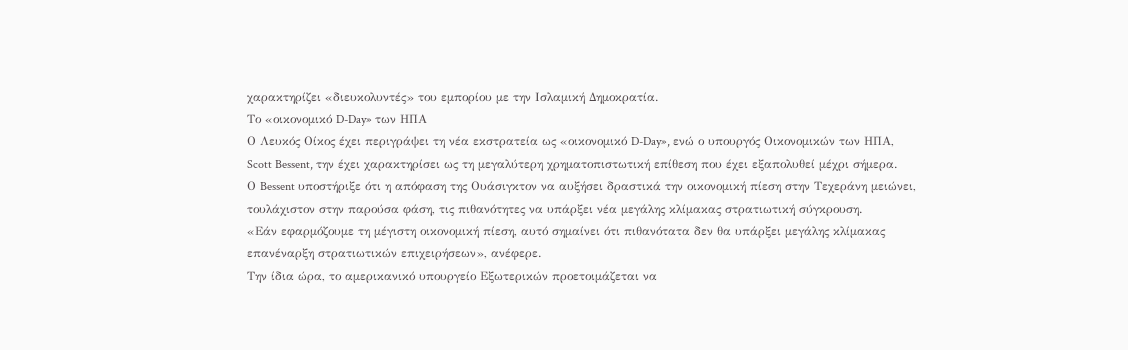χαρακτηρίζει «διευκολυντές» του εμπορίου με την Ισλαμική Δημοκρατία.
Το «οικονομικό D-Day» των ΗΠΑ
Ο Λευκός Οίκος έχει περιγράψει τη νέα εκστρατεία ως «οικονομικό D-Day», ενώ ο υπουργός Οικονομικών των ΗΠΑ, Scott Bessent, την έχει χαρακτηρίσει ως τη μεγαλύτερη χρηματοπιστωτική επίθεση που έχει εξαπολυθεί μέχρι σήμερα.
Ο Bessent υποστήριξε ότι η απόφαση της Ουάσιγκτον να αυξήσει δραστικά την οικονομική πίεση στην Τεχεράνη μειώνει, τουλάχιστον στην παρούσα φάση, τις πιθανότητες να υπάρξει νέα μεγάλης κλίμακας στρατιωτική σύγκρουση.
«Εάν εφαρμόζουμε τη μέγιστη οικονομική πίεση, αυτό σημαίνει ότι πιθανότατα δεν θα υπάρξει μεγάλης κλίμακας επανέναρξη στρατιωτικών επιχειρήσεων», ανέφερε.
Την ίδια ώρα, το αμερικανικό υπουργείο Εξωτερικών προετοιμάζεται να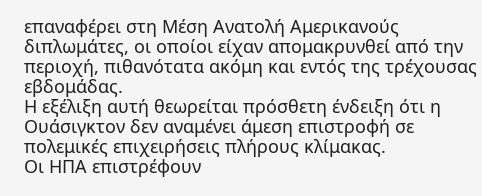επαναφέρει στη Μέση Ανατολή Αμερικανούς διπλωμάτες, οι οποίοι είχαν απομακρυνθεί από την περιοχή, πιθανότατα ακόμη και εντός της τρέχουσας εβδομάδας.
Η εξέλιξη αυτή θεωρείται πρόσθετη ένδειξη ότι η Ουάσιγκτον δεν αναμένει άμεση επιστροφή σε πολεμικές επιχειρήσεις πλήρους κλίμακας.
Οι ΗΠΑ επιστρέφουν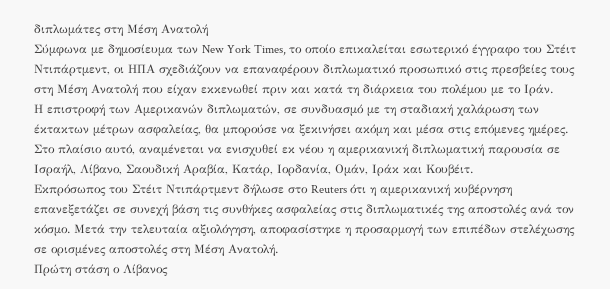διπλωμάτες στη Μέση Ανατολή
Σύμφωνα με δημοσίευμα των New York Times, το οποίο επικαλείται εσωτερικό έγγραφο του Στέιτ Ντιπάρτμεντ, οι ΗΠΑ σχεδιάζουν να επαναφέρουν διπλωματικό προσωπικό στις πρεσβείες τους στη Μέση Ανατολή που είχαν εκκενωθεί πριν και κατά τη διάρκεια του πολέμου με το Ιράν.
Η επιστροφή των Αμερικανών διπλωματών, σε συνδυασμό με τη σταδιακή χαλάρωση των έκτακτων μέτρων ασφαλείας, θα μπορούσε να ξεκινήσει ακόμη και μέσα στις επόμενες ημέρες.
Στο πλαίσιο αυτό, αναμένεται να ενισχυθεί εκ νέου η αμερικανική διπλωματική παρουσία σε Ισραήλ, Λίβανο, Σαουδική Αραβία, Κατάρ, Ιορδανία, Ομάν, Ιράκ και Κουβέιτ.
Εκπρόσωπος του Στέιτ Ντιπάρτμεντ δήλωσε στο Reuters ότι η αμερικανική κυβέρνηση επανεξετάζει σε συνεχή βάση τις συνθήκες ασφαλείας στις διπλωματικές της αποστολές ανά τον κόσμο. Μετά την τελευταία αξιολόγηση, αποφασίστηκε η προσαρμογή των επιπέδων στελέχωσης σε ορισμένες αποστολές στη Μέση Ανατολή.
Πρώτη στάση ο Λίβανος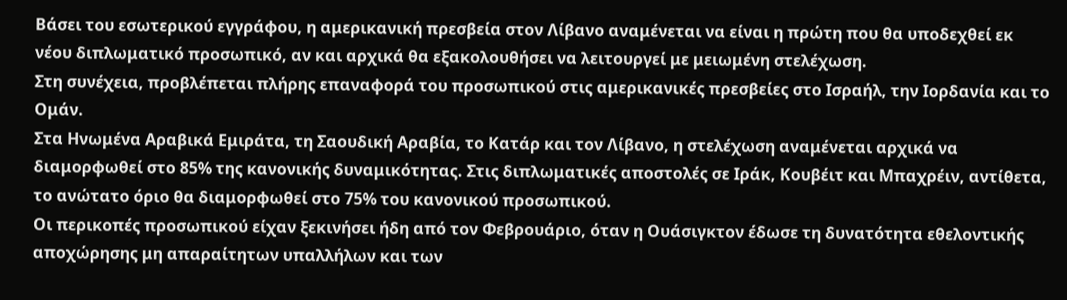Βάσει του εσωτερικού εγγράφου, η αμερικανική πρεσβεία στον Λίβανο αναμένεται να είναι η πρώτη που θα υποδεχθεί εκ νέου διπλωματικό προσωπικό, αν και αρχικά θα εξακολουθήσει να λειτουργεί με μειωμένη στελέχωση.
Στη συνέχεια, προβλέπεται πλήρης επαναφορά του προσωπικού στις αμερικανικές πρεσβείες στο Ισραήλ, την Ιορδανία και το Ομάν.
Στα Ηνωμένα Αραβικά Εμιράτα, τη Σαουδική Αραβία, το Κατάρ και τον Λίβανο, η στελέχωση αναμένεται αρχικά να διαμορφωθεί στο 85% της κανονικής δυναμικότητας. Στις διπλωματικές αποστολές σε Ιράκ, Κουβέιτ και Μπαχρέιν, αντίθετα, το ανώτατο όριο θα διαμορφωθεί στο 75% του κανονικού προσωπικού.
Οι περικοπές προσωπικού είχαν ξεκινήσει ήδη από τον Φεβρουάριο, όταν η Ουάσιγκτον έδωσε τη δυνατότητα εθελοντικής αποχώρησης μη απαραίτητων υπαλλήλων και των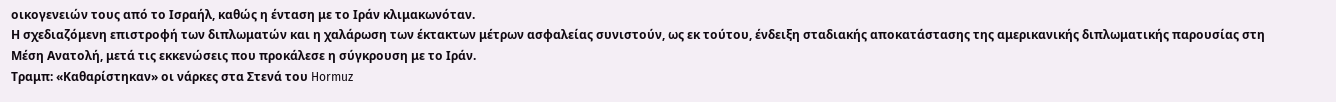οικογενειών τους από το Ισραήλ, καθώς η ένταση με το Ιράν κλιμακωνόταν.
Η σχεδιαζόμενη επιστροφή των διπλωματών και η χαλάρωση των έκτακτων μέτρων ασφαλείας συνιστούν, ως εκ τούτου, ένδειξη σταδιακής αποκατάστασης της αμερικανικής διπλωματικής παρουσίας στη Μέση Ανατολή, μετά τις εκκενώσεις που προκάλεσε η σύγκρουση με το Ιράν.
Τραμπ: «Καθαρίστηκαν» οι νάρκες στα Στενά του Hormuz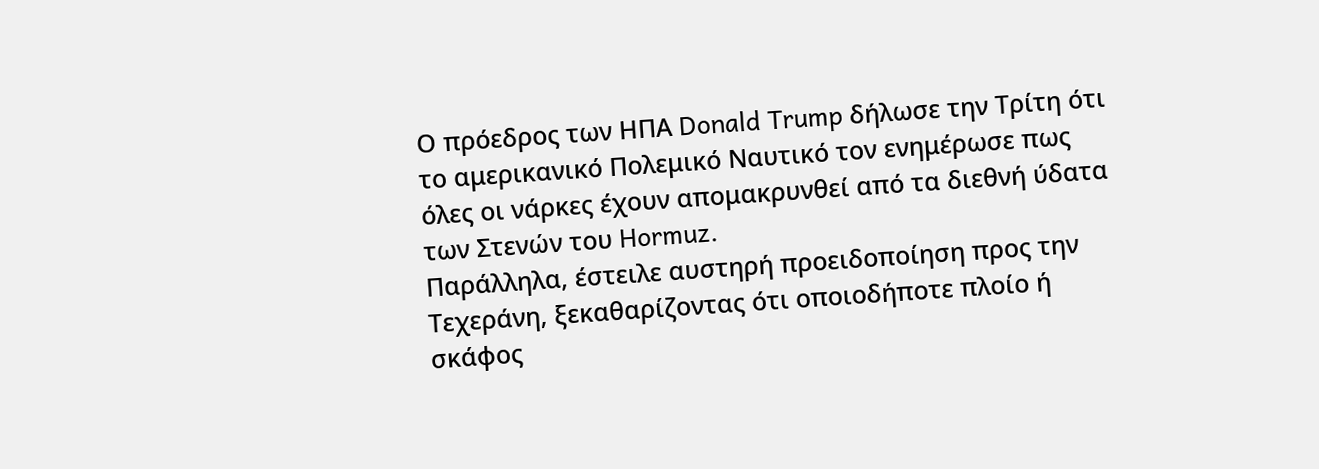Ο πρόεδρος των ΗΠΑ Donald Trump δήλωσε την Τρίτη ότι το αμερικανικό Πολεμικό Ναυτικό τον ενημέρωσε πως όλες οι νάρκες έχουν απομακρυνθεί από τα διεθνή ύδατα των Στενών του Hormuz.
Παράλληλα, έστειλε αυστηρή προειδοποίηση προς την Τεχεράνη, ξεκαθαρίζοντας ότι οποιοδήποτε πλοίο ή σκάφος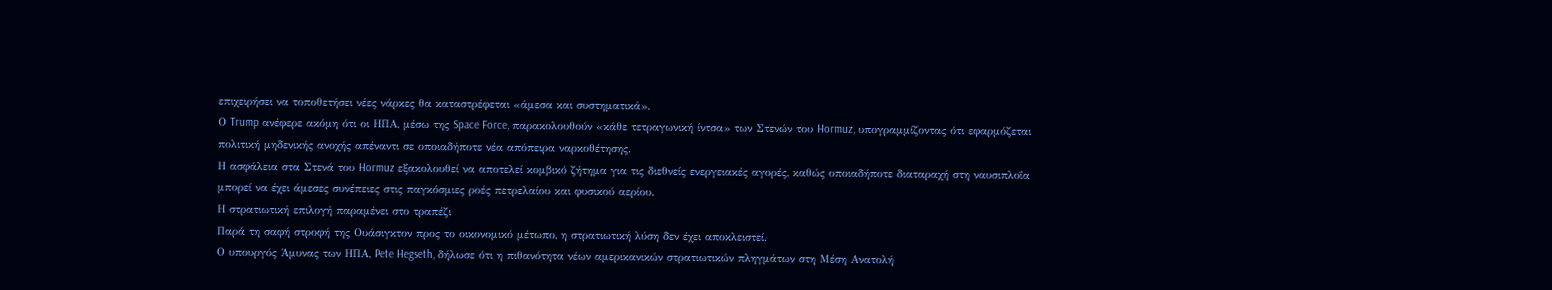επιχειρήσει να τοποθετήσει νέες νάρκες θα καταστρέφεται «άμεσα και συστηματικά».
Ο Trump ανέφερε ακόμη ότι οι ΗΠΑ, μέσω της Space Force, παρακολουθούν «κάθε τετραγωνική ίντσα» των Στενών του Hormuz, υπογραμμίζοντας ότι εφαρμόζεται πολιτική μηδενικής ανοχής απέναντι σε οποιαδήποτε νέα απόπειρα ναρκοθέτησης.
Η ασφάλεια στα Στενά του Hormuz εξακολουθεί να αποτελεί κομβικό ζήτημα για τις διεθνείς ενεργειακές αγορές, καθώς οποιαδήποτε διαταραχή στη ναυσιπλοΐα μπορεί να έχει άμεσες συνέπειες στις παγκόσμιες ροές πετρελαίου και φυσικού αερίου.
Η στρατιωτική επιλογή παραμένει στο τραπέζι
Παρά τη σαφή στροφή της Ουάσιγκτον προς το οικονομικό μέτωπο, η στρατιωτική λύση δεν έχει αποκλειστεί.
Ο υπουργός Άμυνας των ΗΠΑ, Pete Hegseth, δήλωσε ότι η πιθανότητα νέων αμερικανικών στρατιωτικών πληγμάτων στη Μέση Ανατολή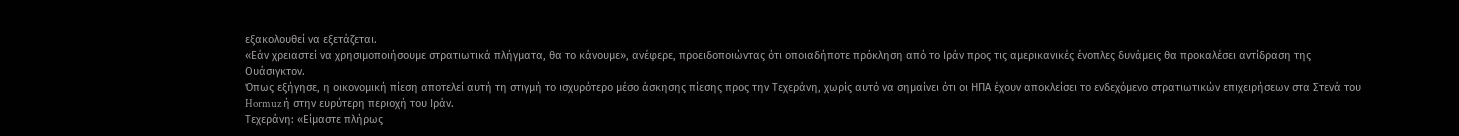εξακολουθεί να εξετάζεται.
«Εάν χρειαστεί να χρησιμοποιήσουμε στρατιωτικά πλήγματα, θα το κάνουμε», ανέφερε, προειδοποιώντας ότι οποιαδήποτε πρόκληση από το Ιράν προς τις αμερικανικές ένοπλες δυνάμεις θα προκαλέσει αντίδραση της Ουάσιγκτον.
Όπως εξήγησε, η οικονομική πίεση αποτελεί αυτή τη στιγμή το ισχυρότερο μέσο άσκησης πίεσης προς την Τεχεράνη, χωρίς αυτό να σημαίνει ότι οι ΗΠΑ έχουν αποκλείσει το ενδεχόμενο στρατιωτικών επιχειρήσεων στα Στενά του Hormuz ή στην ευρύτερη περιοχή του Ιράν.
Τεχεράνη: «Είμαστε πλήρως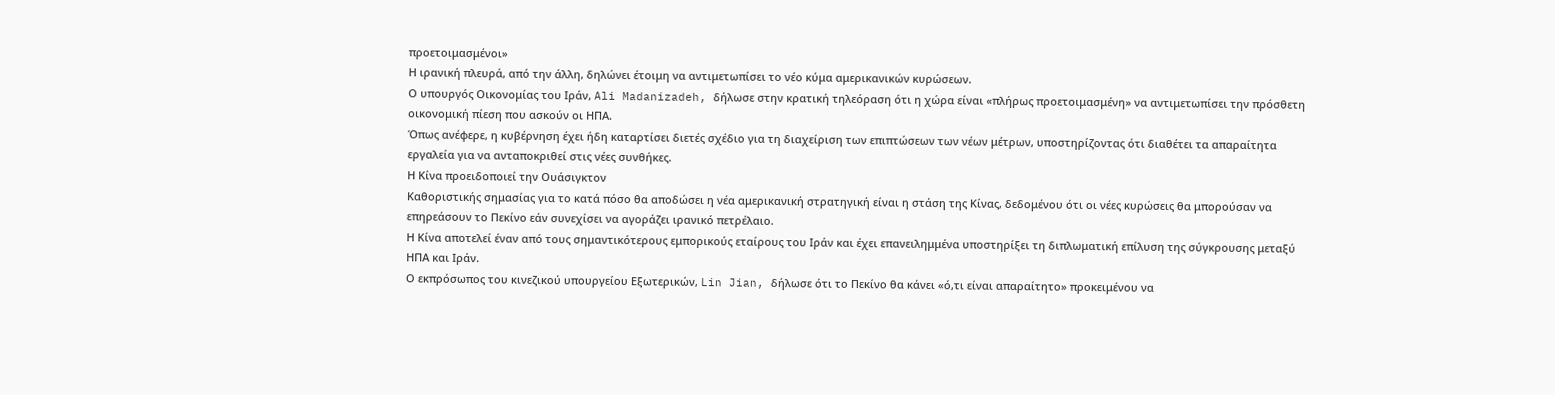προετοιμασμένοι»
Η ιρανική πλευρά, από την άλλη, δηλώνει έτοιμη να αντιμετωπίσει το νέο κύμα αμερικανικών κυρώσεων.
Ο υπουργός Οικονομίας του Ιράν, Ali Madanizadeh, δήλωσε στην κρατική τηλεόραση ότι η χώρα είναι «πλήρως προετοιμασμένη» να αντιμετωπίσει την πρόσθετη οικονομική πίεση που ασκούν οι ΗΠΑ.
Όπως ανέφερε, η κυβέρνηση έχει ήδη καταρτίσει διετές σχέδιο για τη διαχείριση των επιπτώσεων των νέων μέτρων, υποστηρίζοντας ότι διαθέτει τα απαραίτητα εργαλεία για να ανταποκριθεί στις νέες συνθήκες.
Η Κίνα προειδοποιεί την Ουάσιγκτον
Καθοριστικής σημασίας για το κατά πόσο θα αποδώσει η νέα αμερικανική στρατηγική είναι η στάση της Κίνας, δεδομένου ότι οι νέες κυρώσεις θα μπορούσαν να επηρεάσουν το Πεκίνο εάν συνεχίσει να αγοράζει ιρανικό πετρέλαιο.
Η Κίνα αποτελεί έναν από τους σημαντικότερους εμπορικούς εταίρους του Ιράν και έχει επανειλημμένα υποστηρίξει τη διπλωματική επίλυση της σύγκρουσης μεταξύ ΗΠΑ και Ιράν.
Ο εκπρόσωπος του κινεζικού υπουργείου Εξωτερικών, Lin Jian, δήλωσε ότι το Πεκίνο θα κάνει «ό,τι είναι απαραίτητο» προκειμένου να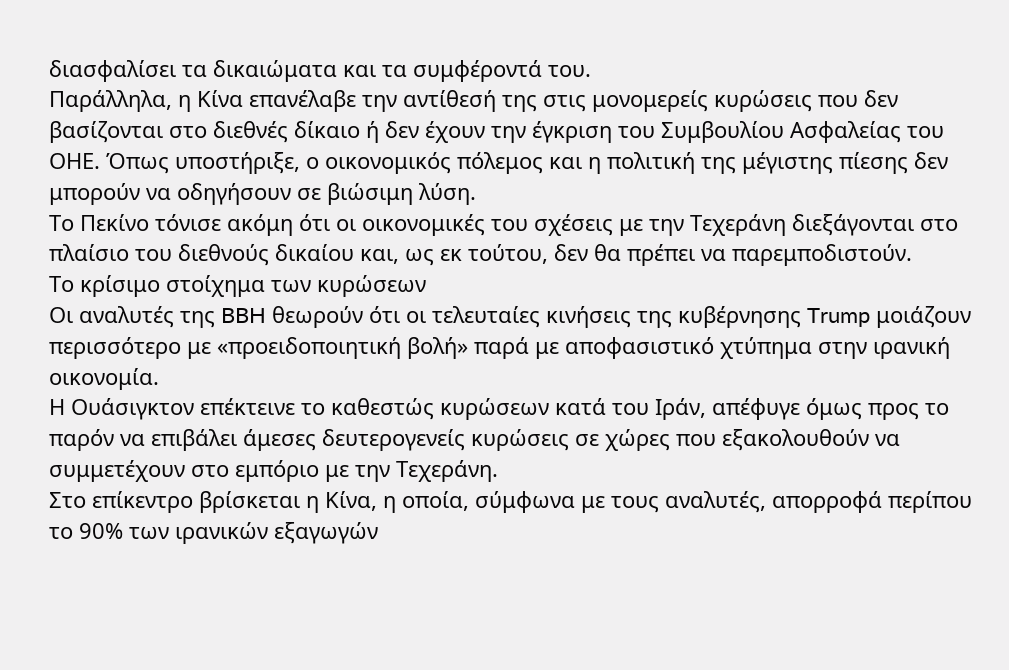διασφαλίσει τα δικαιώματα και τα συμφέροντά του.
Παράλληλα, η Κίνα επανέλαβε την αντίθεσή της στις μονομερείς κυρώσεις που δεν βασίζονται στο διεθνές δίκαιο ή δεν έχουν την έγκριση του Συμβουλίου Ασφαλείας του ΟΗΕ. Όπως υποστήριξε, ο οικονομικός πόλεμος και η πολιτική της μέγιστης πίεσης δεν μπορούν να οδηγήσουν σε βιώσιμη λύση.
Το Πεκίνο τόνισε ακόμη ότι οι οικονομικές του σχέσεις με την Τεχεράνη διεξάγονται στο πλαίσιο του διεθνούς δικαίου και, ως εκ τούτου, δεν θα πρέπει να παρεμποδιστούν.
Το κρίσιμο στοίχημα των κυρώσεων
Οι αναλυτές της BBH θεωρούν ότι οι τελευταίες κινήσεις της κυβέρνησης Trump μοιάζουν περισσότερο με «προειδοποιητική βολή» παρά με αποφασιστικό χτύπημα στην ιρανική οικονομία.
Η Ουάσιγκτον επέκτεινε το καθεστώς κυρώσεων κατά του Ιράν, απέφυγε όμως προς το παρόν να επιβάλει άμεσες δευτερογενείς κυρώσεις σε χώρες που εξακολουθούν να συμμετέχουν στο εμπόριο με την Τεχεράνη.
Στο επίκεντρο βρίσκεται η Κίνα, η οποία, σύμφωνα με τους αναλυτές, απορροφά περίπου το 90% των ιρανικών εξαγωγών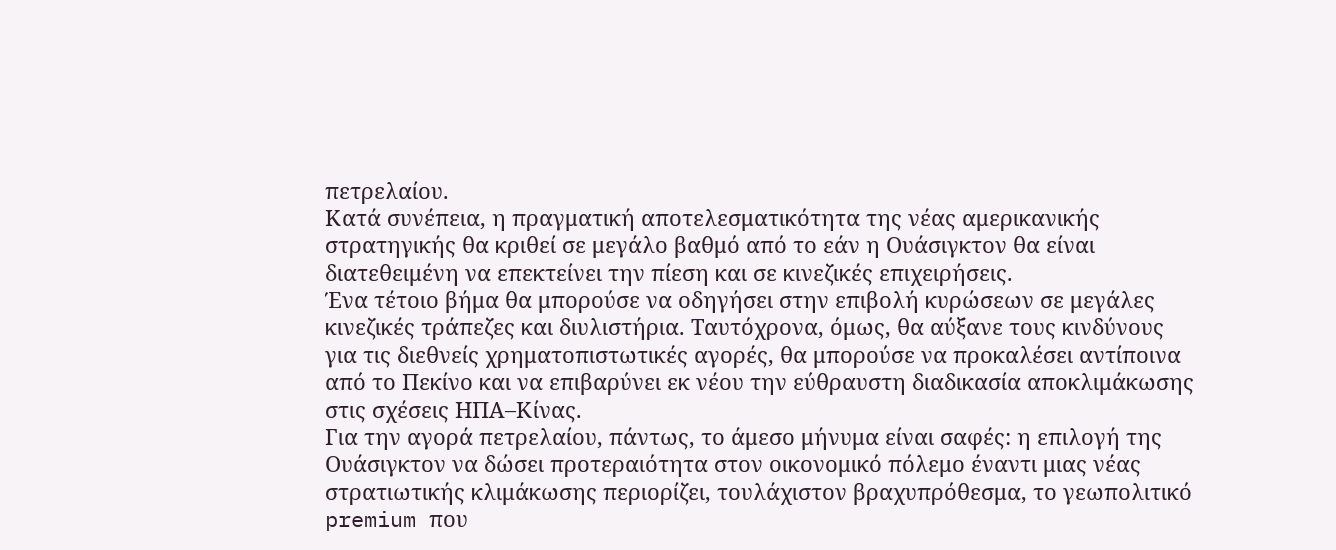πετρελαίου.
Κατά συνέπεια, η πραγματική αποτελεσματικότητα της νέας αμερικανικής στρατηγικής θα κριθεί σε μεγάλο βαθμό από το εάν η Ουάσιγκτον θα είναι διατεθειμένη να επεκτείνει την πίεση και σε κινεζικές επιχειρήσεις.
Ένα τέτοιο βήμα θα μπορούσε να οδηγήσει στην επιβολή κυρώσεων σε μεγάλες κινεζικές τράπεζες και διυλιστήρια. Ταυτόχρονα, όμως, θα αύξανε τους κινδύνους για τις διεθνείς χρηματοπιστωτικές αγορές, θα μπορούσε να προκαλέσει αντίποινα από το Πεκίνο και να επιβαρύνει εκ νέου την εύθραυστη διαδικασία αποκλιμάκωσης στις σχέσεις ΗΠΑ–Κίνας.
Για την αγορά πετρελαίου, πάντως, το άμεσο μήνυμα είναι σαφές: η επιλογή της Ουάσιγκτον να δώσει προτεραιότητα στον οικονομικό πόλεμο έναντι μιας νέας στρατιωτικής κλιμάκωσης περιορίζει, τουλάχιστον βραχυπρόθεσμα, το γεωπολιτικό premium που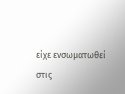είχε ενσωματωθεί στις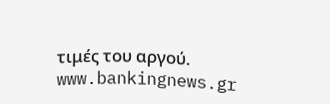τιμές του αργού.
www.bankingnews.gr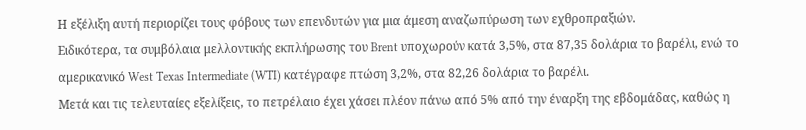Η εξέλιξη αυτή περιορίζει τους φόβους των επενδυτών για μια άμεση αναζωπύρωση των εχθροπραξιών.
Ειδικότερα, τα συμβόλαια μελλοντικής εκπλήρωσης του Brent υποχωρούν κατά 3,5%, στα 87,35 δολάρια το βαρέλι, ενώ το αμερικανικό West Texas Intermediate (WTI) κατέγραφε πτώση 3,2%, στα 82,26 δολάρια το βαρέλι.
Μετά και τις τελευταίες εξελίξεις, το πετρέλαιο έχει χάσει πλέον πάνω από 5% από την έναρξη της εβδομάδας, καθώς η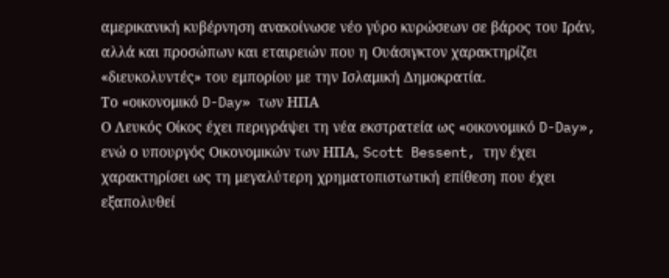αμερικανική κυβέρνηση ανακοίνωσε νέο γύρο κυρώσεων σε βάρος του Ιράν, αλλά και προσώπων και εταιρειών που η Ουάσιγκτον χαρακτηρίζει «διευκολυντές» του εμπορίου με την Ισλαμική Δημοκρατία.
Το «οικονομικό D-Day» των ΗΠΑ
Ο Λευκός Οίκος έχει περιγράψει τη νέα εκστρατεία ως «οικονομικό D-Day», ενώ ο υπουργός Οικονομικών των ΗΠΑ, Scott Bessent, την έχει χαρακτηρίσει ως τη μεγαλύτερη χρηματοπιστωτική επίθεση που έχει εξαπολυθεί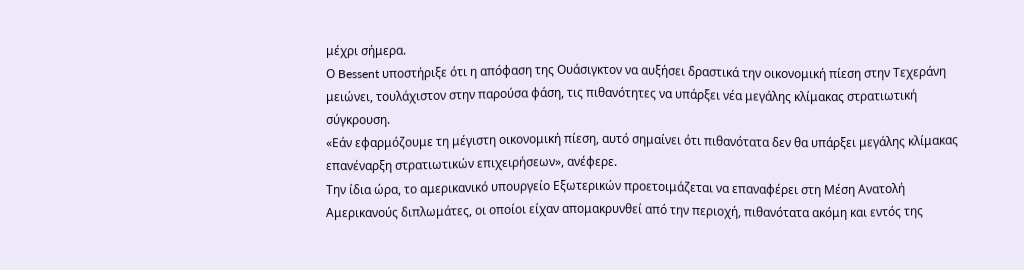μέχρι σήμερα.
Ο Bessent υποστήριξε ότι η απόφαση της Ουάσιγκτον να αυξήσει δραστικά την οικονομική πίεση στην Τεχεράνη μειώνει, τουλάχιστον στην παρούσα φάση, τις πιθανότητες να υπάρξει νέα μεγάλης κλίμακας στρατιωτική σύγκρουση.
«Εάν εφαρμόζουμε τη μέγιστη οικονομική πίεση, αυτό σημαίνει ότι πιθανότατα δεν θα υπάρξει μεγάλης κλίμακας επανέναρξη στρατιωτικών επιχειρήσεων», ανέφερε.
Την ίδια ώρα, το αμερικανικό υπουργείο Εξωτερικών προετοιμάζεται να επαναφέρει στη Μέση Ανατολή Αμερικανούς διπλωμάτες, οι οποίοι είχαν απομακρυνθεί από την περιοχή, πιθανότατα ακόμη και εντός της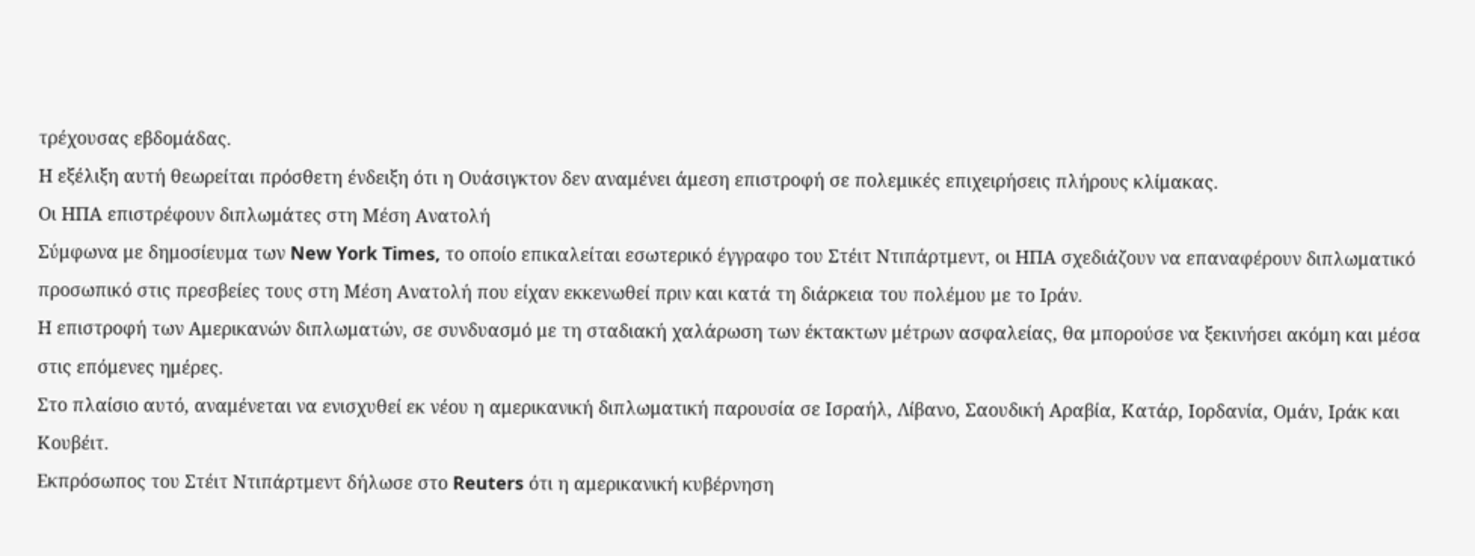τρέχουσας εβδομάδας.
Η εξέλιξη αυτή θεωρείται πρόσθετη ένδειξη ότι η Ουάσιγκτον δεν αναμένει άμεση επιστροφή σε πολεμικές επιχειρήσεις πλήρους κλίμακας.
Οι ΗΠΑ επιστρέφουν διπλωμάτες στη Μέση Ανατολή
Σύμφωνα με δημοσίευμα των New York Times, το οποίο επικαλείται εσωτερικό έγγραφο του Στέιτ Ντιπάρτμεντ, οι ΗΠΑ σχεδιάζουν να επαναφέρουν διπλωματικό προσωπικό στις πρεσβείες τους στη Μέση Ανατολή που είχαν εκκενωθεί πριν και κατά τη διάρκεια του πολέμου με το Ιράν.
Η επιστροφή των Αμερικανών διπλωματών, σε συνδυασμό με τη σταδιακή χαλάρωση των έκτακτων μέτρων ασφαλείας, θα μπορούσε να ξεκινήσει ακόμη και μέσα στις επόμενες ημέρες.
Στο πλαίσιο αυτό, αναμένεται να ενισχυθεί εκ νέου η αμερικανική διπλωματική παρουσία σε Ισραήλ, Λίβανο, Σαουδική Αραβία, Κατάρ, Ιορδανία, Ομάν, Ιράκ και Κουβέιτ.
Εκπρόσωπος του Στέιτ Ντιπάρτμεντ δήλωσε στο Reuters ότι η αμερικανική κυβέρνηση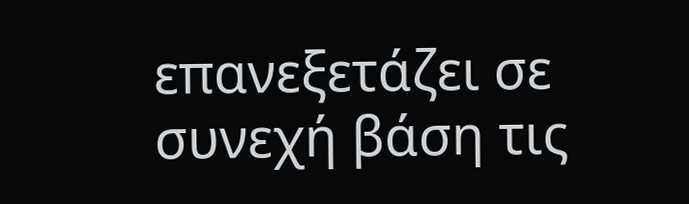επανεξετάζει σε συνεχή βάση τις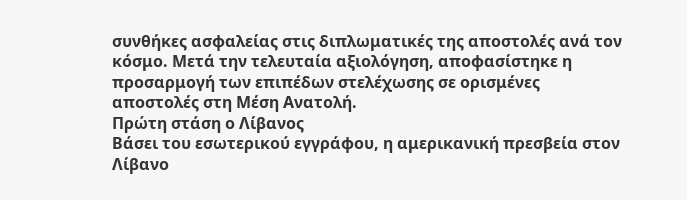συνθήκες ασφαλείας στις διπλωματικές της αποστολές ανά τον κόσμο. Μετά την τελευταία αξιολόγηση, αποφασίστηκε η προσαρμογή των επιπέδων στελέχωσης σε ορισμένες αποστολές στη Μέση Ανατολή.
Πρώτη στάση ο Λίβανος
Βάσει του εσωτερικού εγγράφου, η αμερικανική πρεσβεία στον Λίβανο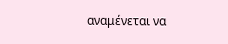αναμένεται να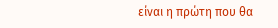είναι η πρώτη που θα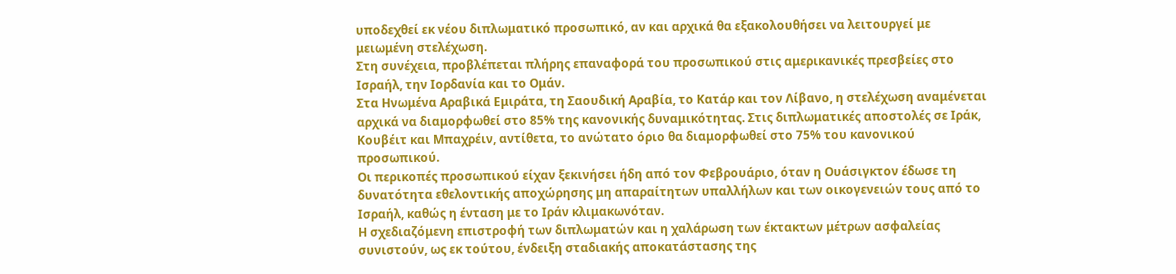υποδεχθεί εκ νέου διπλωματικό προσωπικό, αν και αρχικά θα εξακολουθήσει να λειτουργεί με μειωμένη στελέχωση.
Στη συνέχεια, προβλέπεται πλήρης επαναφορά του προσωπικού στις αμερικανικές πρεσβείες στο Ισραήλ, την Ιορδανία και το Ομάν.
Στα Ηνωμένα Αραβικά Εμιράτα, τη Σαουδική Αραβία, το Κατάρ και τον Λίβανο, η στελέχωση αναμένεται αρχικά να διαμορφωθεί στο 85% της κανονικής δυναμικότητας. Στις διπλωματικές αποστολές σε Ιράκ, Κουβέιτ και Μπαχρέιν, αντίθετα, το ανώτατο όριο θα διαμορφωθεί στο 75% του κανονικού προσωπικού.
Οι περικοπές προσωπικού είχαν ξεκινήσει ήδη από τον Φεβρουάριο, όταν η Ουάσιγκτον έδωσε τη δυνατότητα εθελοντικής αποχώρησης μη απαραίτητων υπαλλήλων και των οικογενειών τους από το Ισραήλ, καθώς η ένταση με το Ιράν κλιμακωνόταν.
Η σχεδιαζόμενη επιστροφή των διπλωματών και η χαλάρωση των έκτακτων μέτρων ασφαλείας συνιστούν, ως εκ τούτου, ένδειξη σταδιακής αποκατάστασης της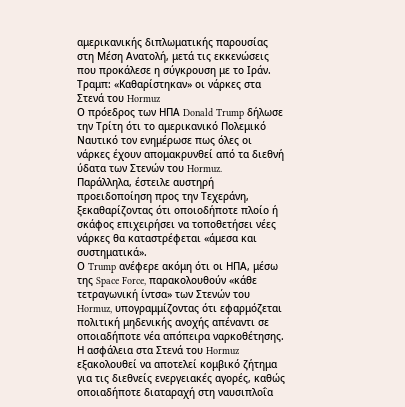αμερικανικής διπλωματικής παρουσίας στη Μέση Ανατολή, μετά τις εκκενώσεις που προκάλεσε η σύγκρουση με το Ιράν.
Τραμπ: «Καθαρίστηκαν» οι νάρκες στα Στενά του Hormuz
Ο πρόεδρος των ΗΠΑ Donald Trump δήλωσε την Τρίτη ότι το αμερικανικό Πολεμικό Ναυτικό τον ενημέρωσε πως όλες οι νάρκες έχουν απομακρυνθεί από τα διεθνή ύδατα των Στενών του Hormuz.
Παράλληλα, έστειλε αυστηρή προειδοποίηση προς την Τεχεράνη, ξεκαθαρίζοντας ότι οποιοδήποτε πλοίο ή σκάφος επιχειρήσει να τοποθετήσει νέες νάρκες θα καταστρέφεται «άμεσα και συστηματικά».
Ο Trump ανέφερε ακόμη ότι οι ΗΠΑ, μέσω της Space Force, παρακολουθούν «κάθε τετραγωνική ίντσα» των Στενών του Hormuz, υπογραμμίζοντας ότι εφαρμόζεται πολιτική μηδενικής ανοχής απέναντι σε οποιαδήποτε νέα απόπειρα ναρκοθέτησης.
Η ασφάλεια στα Στενά του Hormuz εξακολουθεί να αποτελεί κομβικό ζήτημα για τις διεθνείς ενεργειακές αγορές, καθώς οποιαδήποτε διαταραχή στη ναυσιπλοΐα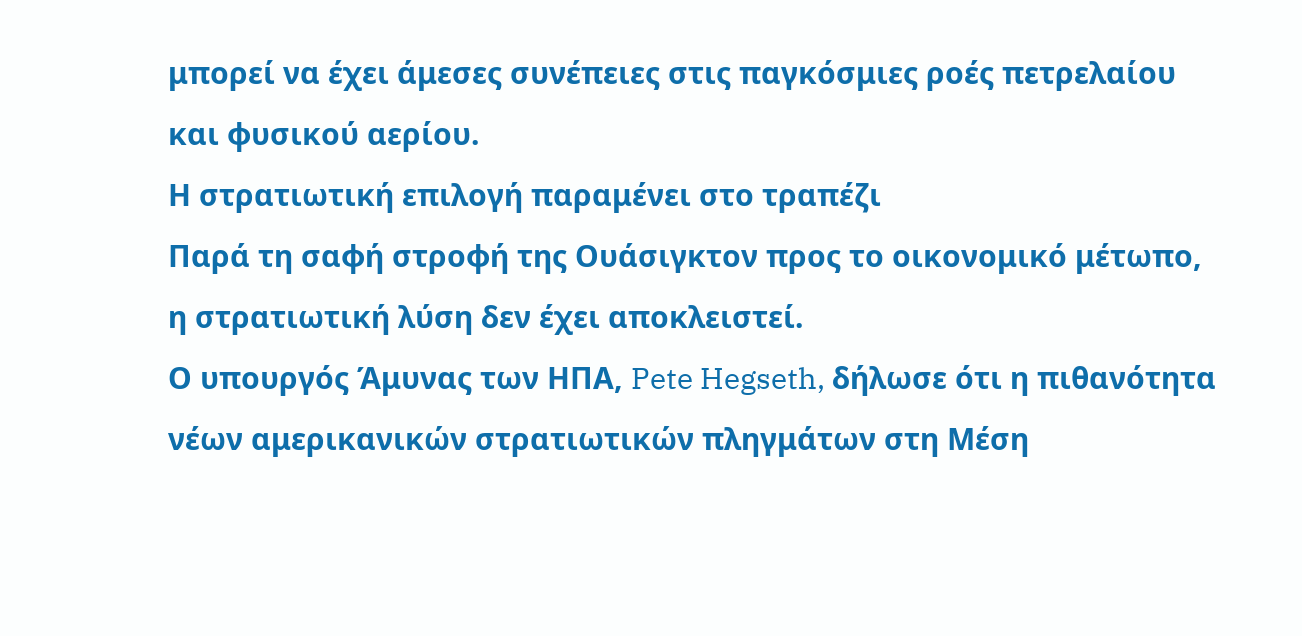μπορεί να έχει άμεσες συνέπειες στις παγκόσμιες ροές πετρελαίου και φυσικού αερίου.
Η στρατιωτική επιλογή παραμένει στο τραπέζι
Παρά τη σαφή στροφή της Ουάσιγκτον προς το οικονομικό μέτωπο, η στρατιωτική λύση δεν έχει αποκλειστεί.
Ο υπουργός Άμυνας των ΗΠΑ, Pete Hegseth, δήλωσε ότι η πιθανότητα νέων αμερικανικών στρατιωτικών πληγμάτων στη Μέση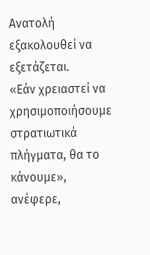Ανατολή εξακολουθεί να εξετάζεται.
«Εάν χρειαστεί να χρησιμοποιήσουμε στρατιωτικά πλήγματα, θα το κάνουμε», ανέφερε,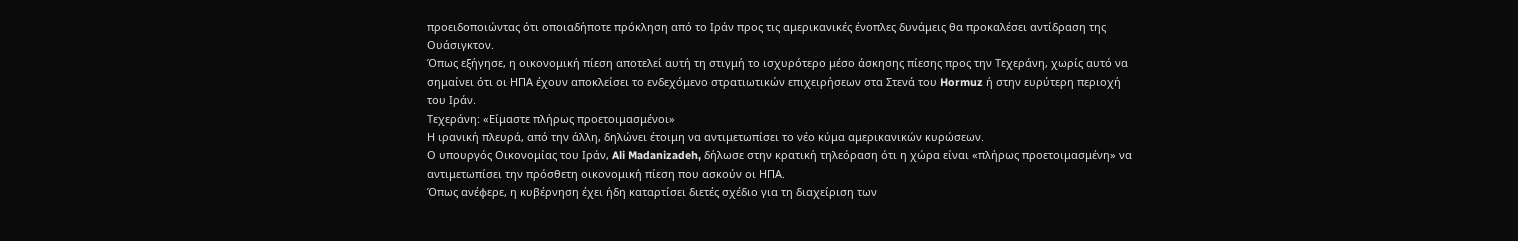προειδοποιώντας ότι οποιαδήποτε πρόκληση από το Ιράν προς τις αμερικανικές ένοπλες δυνάμεις θα προκαλέσει αντίδραση της Ουάσιγκτον.
Όπως εξήγησε, η οικονομική πίεση αποτελεί αυτή τη στιγμή το ισχυρότερο μέσο άσκησης πίεσης προς την Τεχεράνη, χωρίς αυτό να σημαίνει ότι οι ΗΠΑ έχουν αποκλείσει το ενδεχόμενο στρατιωτικών επιχειρήσεων στα Στενά του Hormuz ή στην ευρύτερη περιοχή του Ιράν.
Τεχεράνη: «Είμαστε πλήρως προετοιμασμένοι»
Η ιρανική πλευρά, από την άλλη, δηλώνει έτοιμη να αντιμετωπίσει το νέο κύμα αμερικανικών κυρώσεων.
Ο υπουργός Οικονομίας του Ιράν, Ali Madanizadeh, δήλωσε στην κρατική τηλεόραση ότι η χώρα είναι «πλήρως προετοιμασμένη» να αντιμετωπίσει την πρόσθετη οικονομική πίεση που ασκούν οι ΗΠΑ.
Όπως ανέφερε, η κυβέρνηση έχει ήδη καταρτίσει διετές σχέδιο για τη διαχείριση των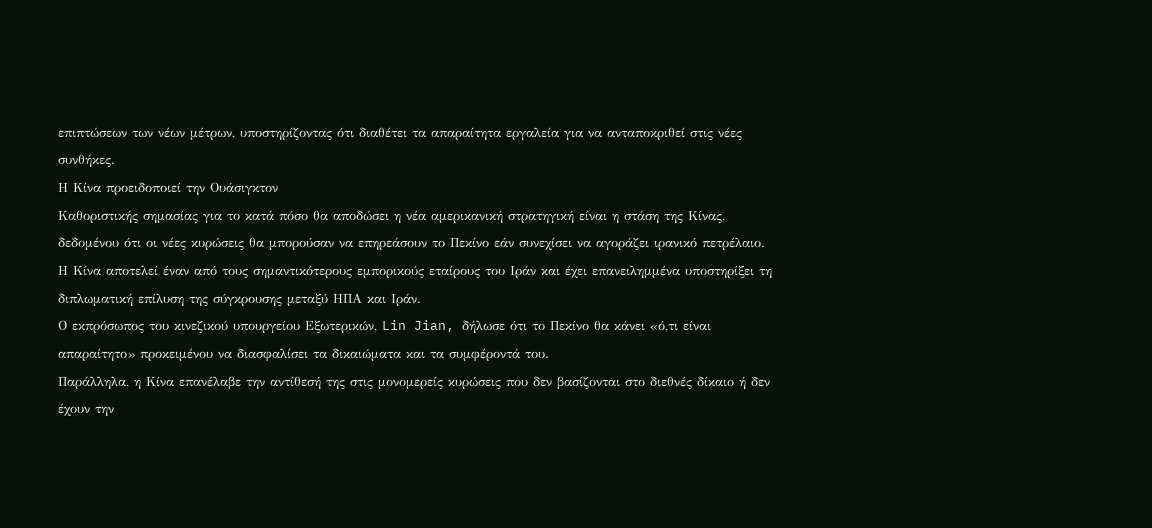επιπτώσεων των νέων μέτρων, υποστηρίζοντας ότι διαθέτει τα απαραίτητα εργαλεία για να ανταποκριθεί στις νέες συνθήκες.
Η Κίνα προειδοποιεί την Ουάσιγκτον
Καθοριστικής σημασίας για το κατά πόσο θα αποδώσει η νέα αμερικανική στρατηγική είναι η στάση της Κίνας, δεδομένου ότι οι νέες κυρώσεις θα μπορούσαν να επηρεάσουν το Πεκίνο εάν συνεχίσει να αγοράζει ιρανικό πετρέλαιο.
Η Κίνα αποτελεί έναν από τους σημαντικότερους εμπορικούς εταίρους του Ιράν και έχει επανειλημμένα υποστηρίξει τη διπλωματική επίλυση της σύγκρουσης μεταξύ ΗΠΑ και Ιράν.
Ο εκπρόσωπος του κινεζικού υπουργείου Εξωτερικών, Lin Jian, δήλωσε ότι το Πεκίνο θα κάνει «ό,τι είναι απαραίτητο» προκειμένου να διασφαλίσει τα δικαιώματα και τα συμφέροντά του.
Παράλληλα, η Κίνα επανέλαβε την αντίθεσή της στις μονομερείς κυρώσεις που δεν βασίζονται στο διεθνές δίκαιο ή δεν έχουν την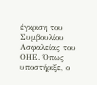έγκριση του Συμβουλίου Ασφαλείας του ΟΗΕ. Όπως υποστήριξε, ο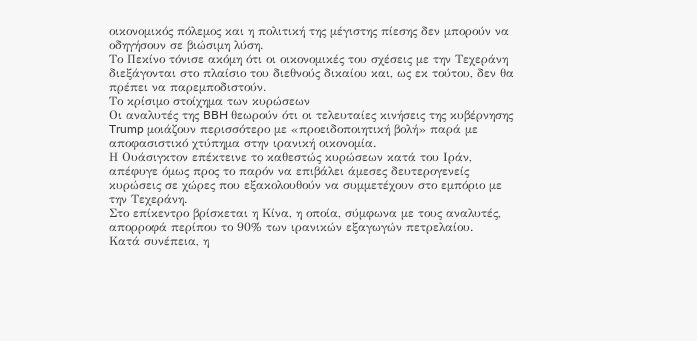οικονομικός πόλεμος και η πολιτική της μέγιστης πίεσης δεν μπορούν να οδηγήσουν σε βιώσιμη λύση.
Το Πεκίνο τόνισε ακόμη ότι οι οικονομικές του σχέσεις με την Τεχεράνη διεξάγονται στο πλαίσιο του διεθνούς δικαίου και, ως εκ τούτου, δεν θα πρέπει να παρεμποδιστούν.
Το κρίσιμο στοίχημα των κυρώσεων
Οι αναλυτές της BBH θεωρούν ότι οι τελευταίες κινήσεις της κυβέρνησης Trump μοιάζουν περισσότερο με «προειδοποιητική βολή» παρά με αποφασιστικό χτύπημα στην ιρανική οικονομία.
Η Ουάσιγκτον επέκτεινε το καθεστώς κυρώσεων κατά του Ιράν, απέφυγε όμως προς το παρόν να επιβάλει άμεσες δευτερογενείς κυρώσεις σε χώρες που εξακολουθούν να συμμετέχουν στο εμπόριο με την Τεχεράνη.
Στο επίκεντρο βρίσκεται η Κίνα, η οποία, σύμφωνα με τους αναλυτές, απορροφά περίπου το 90% των ιρανικών εξαγωγών πετρελαίου.
Κατά συνέπεια, η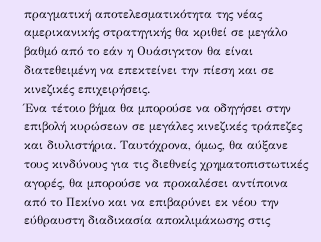πραγματική αποτελεσματικότητα της νέας αμερικανικής στρατηγικής θα κριθεί σε μεγάλο βαθμό από το εάν η Ουάσιγκτον θα είναι διατεθειμένη να επεκτείνει την πίεση και σε κινεζικές επιχειρήσεις.
Ένα τέτοιο βήμα θα μπορούσε να οδηγήσει στην επιβολή κυρώσεων σε μεγάλες κινεζικές τράπεζες και διυλιστήρια. Ταυτόχρονα, όμως, θα αύξανε τους κινδύνους για τις διεθνείς χρηματοπιστωτικές αγορές, θα μπορούσε να προκαλέσει αντίποινα από το Πεκίνο και να επιβαρύνει εκ νέου την εύθραυστη διαδικασία αποκλιμάκωσης στις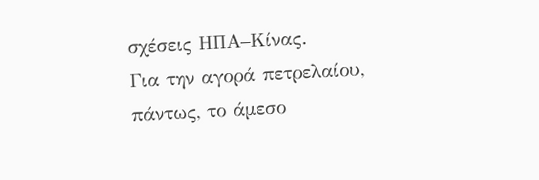σχέσεις ΗΠΑ–Κίνας.
Για την αγορά πετρελαίου, πάντως, το άμεσο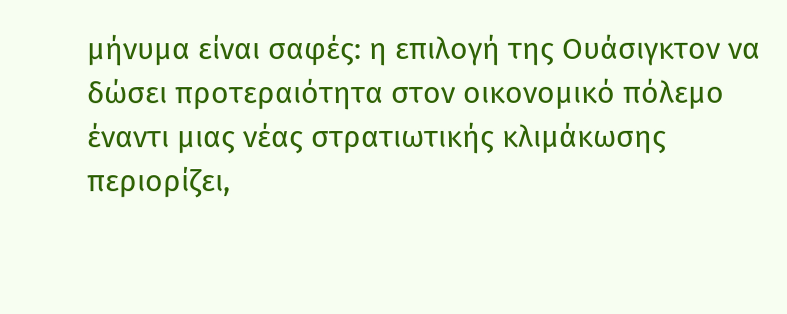μήνυμα είναι σαφές: η επιλογή της Ουάσιγκτον να δώσει προτεραιότητα στον οικονομικό πόλεμο έναντι μιας νέας στρατιωτικής κλιμάκωσης περιορίζει,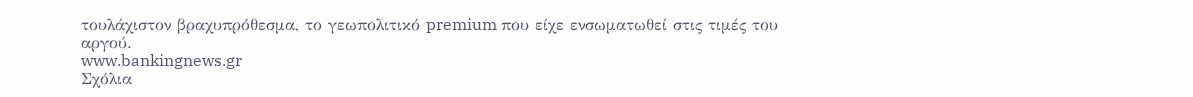τουλάχιστον βραχυπρόθεσμα, το γεωπολιτικό premium που είχε ενσωματωθεί στις τιμές του αργού.
www.bankingnews.gr
Σχόλια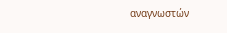αναγνωστών